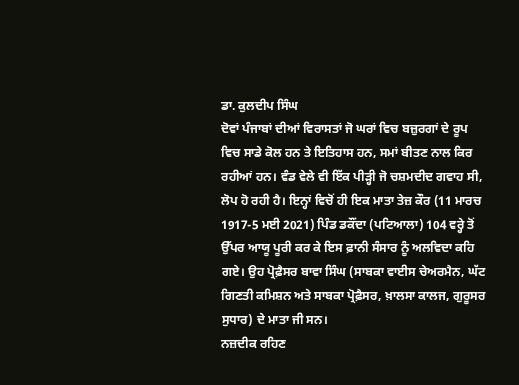ਡਾ. ਕੁਲਦੀਪ ਸਿੰਘ
ਦੋਵਾਂ ਪੰਜਾਬਾਂ ਦੀਆਂ ਵਿਰਾਸਤਾਂ ਜੋ ਘਰਾਂ ਵਿਚ ਬਜ਼ੁਰਗਾਂ ਦੇ ਰੂਪ ਵਿਚ ਸਾਡੇ ਕੋਲ ਹਨ ਤੇ ਇਤਿਹਾਸ ਹਨ, ਸਮਾਂ ਬੀਤਣ ਨਾਲ ਕਿਰ ਰਹੀਆਂ ਹਨ। ਵੰਡ ਵੇਲੇ ਵੀ ਇੱਕ ਪੀੜ੍ਹੀ ਜੋ ਚਸ਼ਮਦੀਦ ਗਵਾਹ ਸੀ, ਲੋਪ ਹੋ ਰਹੀ ਹੈ। ਇਨ੍ਹਾਂ ਵਿਚੋਂ ਹੀ ਇਕ ਮਾਤਾ ਤੇਜ਼ ਕੌਰ (11 ਮਾਰਚ 1917-5 ਮਈ 2021) ਪਿੰਡ ਡਕੌਂਦਾ (ਪਟਿਆਲਾ) 104 ਵਰ੍ਹੇ ਤੋਂ ਉੱਪਰ ਆਯੂ ਪੂਰੀ ਕਰ ਕੇ ਇਸ ਫ਼ਾਨੀ ਸੰਸਾਰ ਨੂੰ ਅਲਵਿਦਾ ਕਹਿ ਗਏ। ਉਹ ਪ੍ਰੋਫ਼ੈਸਰ ਬਾਵਾ ਸਿੰਘ (ਸਾਬਕਾ ਵਾਈਸ ਚੇਅਰਮੈਨ, ਘੱਟ ਗਿਣਤੀ ਕਮਿਸ਼ਨ ਅਤੇ ਸਾਬਕਾ ਪ੍ਰੋਫ਼ੈਸਰ, ਖ਼ਾਲਸਾ ਕਾਲਜ, ਗੁਰੂਸਰ ਸੁਧਾਰ) ਦੇ ਮਾਤਾ ਜੀ ਸਨ।
ਨਜ਼ਦੀਕ ਰਹਿਣ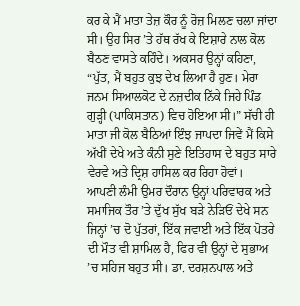ਕਰ ਕੇ ਮੈਂ ਮਾਤਾ ਤੇਜ਼ ਕੌਰ ਨੂੰ ਰੋਜ਼ ਮਿਲਣ ਚਲਾ ਜਾਂਦਾ ਸੀ। ਉਹ ਸਿਰ ’ਤੇ ਹੱਥ ਰੱਖ ਕੇ ਇਸ਼ਾਰੇ ਨਾਲ ਕੋਲ ਬੈਠਣ ਵਾਸਤੇ ਕਹਿੰਦੇ। ਅਕਸਰ ਉਨ੍ਹਾਂ ਕਹਿਣਾ, “ਪੁੱਤ, ਮੈਂ ਬਹੁਤ ਕੁਝ ਦੇਖ ਲਿਆ ਹੈ ਹੁਣ। ਮੇਰਾ ਜਨਮ ਸਿਆਲਕੋਟ ਦੇ ਨਜ਼ਦੀਕ ਨਿੱਕੇ ਜਿਹੇ ਪਿੰਡ ਗੁੜ੍ਹੀ (ਪਾਕਿਸਤਾਨ) ਵਿਚ ਹੋਇਆ ਸੀ।” ਸੱਚੀ ਹੀ ਮਾਤਾ ਜੀ ਕੋਲ ਬੈਠਿਆਂ ਇੰਝ ਜਾਪਦਾ ਜਿਵੇਂ ਮੈਂ ਕਿਸੇ ਅੱਖੀਂ ਦੇਖੇ ਅਤੇ ਕੰਨੀ ਸੁਣੇ ਇਤਿਹਾਸ ਦੇ ਬਹੁਤ ਸਾਰੇ ਵੇਰਵੇ ਅਤੇ ਦ੍ਰਿਸ਼ ਹਾਸਿਲ ਕਰ ਰਿਹਾ ਹੋਵਾਂ।
ਆਪਣੀ ਲੰਮੀ ਉਮਰ ਦੌਰਾਨ ਉਨ੍ਹਾਂ ਪਰਿਵਾਰਕ ਅਤੇ ਸਮਾਜਿਕ ਤੌਰ ’ਤੇ ਦੁੱਖ ਸੁੱਖ ਬੜੇ ਨੇੜਿਓਂ ਦੇਖੇ ਸਨ ਜਿਨ੍ਹਾਂ ’ਚ ਦੋ ਪੁੱਤਰਾਂ, ਇੱਕ ਜਵਾਈ ਅਤੇ ਇੱਕ ਪੋਤਰੇ ਦੀ ਮੌਤ ਵੀ ਸ਼ਾਮਿਲ ਹੈ, ਫਿਰ ਵੀ ਉਨ੍ਹਾਂ ਦੇ ਸੁਭਾਅ ’ਚ ਸਹਿਜ ਬਹੁਤ ਸੀ। ਡਾ. ਦਰਸ਼ਨਪਾਲ ਅਤੇ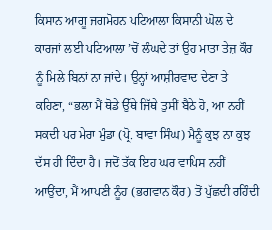ਕਿਸਾਨ ਆਗੂ ਜਗਮੋਹਨ ਪਟਿਆਲਾ ਕਿਸਾਨੀ ਘੋਲ ਦੇ ਕਾਰਜਾਂ ਲਈ ਪਟਿਆਲਾ ’ਚੋਂ ਲੰਘਦੇ ਤਾਂ ਉਹ ਮਾਤਾ ਤੇਜ਼ ਕੌਰ ਨੂੰ ਮਿਲੇ ਬਿਨਾਂ ਨਾ ਜਾਂਦੇ। ਉਨ੍ਹਾਂ ਆਸ਼ੀਰਵਾਦ ਦੇਣਾ ਤੇ ਕਹਿਣਾ, “ਭਲਾ ਮੈਂ ਥੋਡੇ ਉੱਥੇ ਜਿੱਥੇ ਤੁਸੀਂ ਬੈਠੇ ਹੋ, ਆ ਨਹੀਂ ਸਕਦੀ ਪਰ ਮੇਰਾ ਮੁੰਡਾ (ਪ੍ਰੋ. ਬਾਵਾ ਸਿੰਘ) ਮੈਨੂੰ ਕੁਝ ਨਾ ਕੁਝ ਦੱਸ ਹੀ ਦਿੰਦਾ ਹੈ। ਜਦੋਂ ਤੱਕ ਇਹ ਘਰ ਵਾਪਿਸ ਨਹੀਂ ਆਉਂਦਾ, ਮੈਂ ਆਪਣੀ ਨੂੰਹ (ਭਗਵਾਨ ਕੌਰ) ਤੋਂ ਪੁੱਛਦੀ ਰਹਿੰਦੀ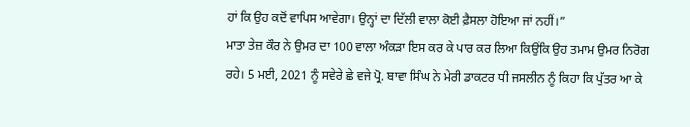ਹਾਂ ਕਿ ਉਹ ਕਦੋਂ ਵਾਪਿਸ ਆਵੇਗਾ। ਉਨ੍ਹਾਂ ਦਾ ਦਿੱਲੀ ਵਾਲਾ ਕੋਈ ਫ਼ੈਸਲਾ ਹੋਇਆ ਜਾਂ ਨਹੀਂ।”
ਮਾਤਾ ਤੇਜ਼ ਕੌਰ ਨੇ ਉਮਰ ਦਾ 100 ਵਾਲਾ ਅੰਕੜਾ ਇਸ ਕਰ ਕੇ ਪਾਰ ਕਰ ਲਿਆ ਕਿਉਂਕਿ ਉਹ ਤਮਾਮ ਉਮਰ ਨਿਰੋਗ ਰਹੇ। 5 ਮਈ, 2021 ਨੂੰ ਸਵੇਰੇ ਛੇ ਵਜੇ ਪ੍ਰੋ. ਬਾਵਾ ਸਿੰਘ ਨੇ ਮੇਰੀ ਡਾਕਟਰ ਧੀ ਜਸਲੀਨ ਨੂੰ ਕਿਹਾ ਕਿ ਪੁੱਤਰ ਆ ਕੇ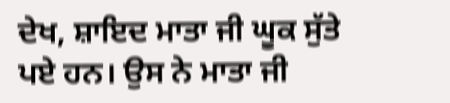ਦੇਖ, ਸ਼ਾਇਦ ਮਾਤਾ ਜੀ ਘੂਕ ਸੁੱਤੇ ਪਏ ਹਨ। ਉਸ ਨੇ ਮਾਤਾ ਜੀ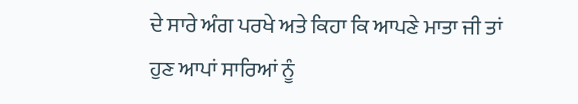ਦੇ ਸਾਰੇ ਅੰਗ ਪਰਖੇ ਅਤੇ ਕਿਹਾ ਕਿ ਆਪਣੇ ਮਾਤਾ ਜੀ ਤਾਂ ਹੁਣ ਆਪਾਂ ਸਾਰਿਆਂ ਨੂੰ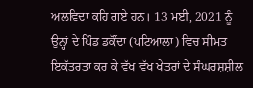ਅਲਵਿਦਾ ਕਹਿ ਗਏ ਹਨ। 13 ਮਈ, 2021 ਨੂੰ ਉਨ੍ਹਾਂ ਦੇ ਪਿੰਡ ਡਕੌਂਦਾ (ਪਟਿਆਲਾ) ਵਿਚ ਸੀਮਤ ਇਕੱਤਰਤਾ ਕਰ ਕੇ ਵੱਖ ਵੱਖ ਖੇਤਰਾਂ ਦੇ ਸੰਘਰਸ਼ਸ਼ੀਲ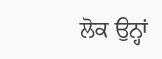ਲੋਕ ਉਨ੍ਹਾਂ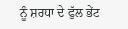ਨੂੰ ਸ਼ਰਧਾ ਦੇ ਫੁੱਲ ਭੇਂਟ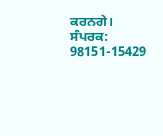ਕਰਨਗੇ।
ਸੰਪਰਕ: 98151-15429